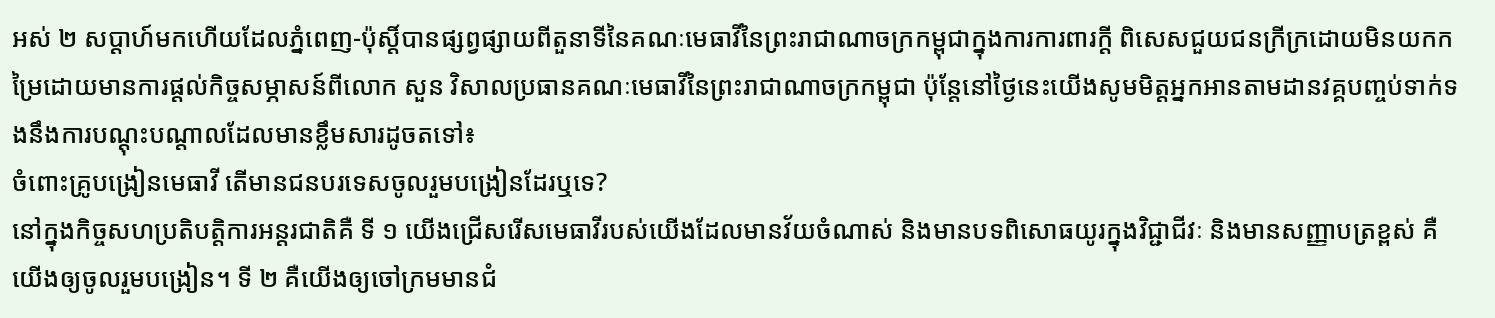អស់ ២ សប្ដាហ៍មកហើយដែលភ្នំពេញ-ប៉ុស្ដិ៍បានផ្សព្វផ្សាយពីតួនាទីនៃគណៈមេធាវីនៃព្រះរាជាណាចក្រកម្ពុជាក្នុងការការពារក្ដី ពិសេសជួយជនក្រីក្រដោយមិនយកកម្រៃដោយមានការផ្ដល់កិច្ចសម្ភាសន៍ពីលោក សួន វិសាលប្រធានគណៈមេធាវីនៃព្រះរាជាណាចក្រកម្ពុជា ប៉ុន្តែនៅថ្ងៃនេះយើងសូមមិត្តអ្នកអានតាមដានវគ្គបញ្ចប់ទាក់ទងនឹងការបណ្ដុះបណ្ដាលដែលមានខ្លឹមសារដូចតទៅ៖
ចំពោះគ្រូបង្រៀនមេធាវី តើមានជនបរទេសចូលរួមបង្រៀនដែរឬទេ?
នៅក្នុងកិច្ចសហប្រតិបត្តិការអន្តរជាតិគឺ ទី ១ យើងជ្រើសរើសមេធាវីរបស់យើងដែលមានវ័យចំណាស់ និងមានបទពិសោធយូរក្នុងវិជ្ជាជីវៈ និងមានសញ្ញាបត្រខ្ពស់ គឺយើងឲ្យចូលរួមបង្រៀន។ ទី ២ គឺយើងឲ្យចៅក្រមមានជំ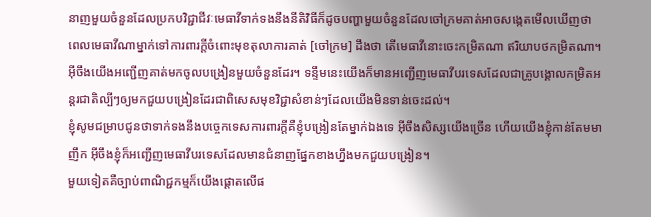នាញមួយចំនួនដែលប្រកបវិជ្ជាជីវៈមេធាវីទាក់ទងនឹងនីតិវិធីក៏ដូចបញ្ហាមួយចំនួនដែលចៅក្រមគាត់អាចសង្កេតមើលឃើញថា ពេលមេធាវីណាម្នាក់ទៅការពារក្តីចំពោះមុខតុលាការគាត់ [ចៅក្រម] ដឹងថា តើមេធាវីនោះចេះកម្រិតណា ឥរិយាបថកម្រិតណា។
អ៊ីចឹងយើងអញ្ជើញគាត់មកចូលបង្រៀនមួយចំនួនដែរ។ ទន្ទឹមនេះយើងក៏មានអញ្ជើញមេធាវីបរទេសដែលជាគ្រូបង្គោលកម្រិតអន្តរជាតិល្បីៗឲ្យមកជួយបង្រៀនដែរជាពិសេសមុខវិជ្ជាសំខាន់ៗដែលយើងមិនទាន់ចេះដល់។
ខ្ញុំសូមជម្រាបជូនថាទាក់ទងនឹងបច្ចេកទេសការពារក្តីគឺខ្ញុំបង្រៀនតែម្នាក់ឯងទេ អ៊ីចឹងសិស្សយើងច្រើន ហើយយើងខ្ញុំកាន់តែមមាញឹក អ៊ីចឹងខ្ញុំក៏អញ្ជើញមេធាវីបរទេសដែលមានជំនាញផ្នែកខាងហ្នឹងមកជួយបង្រៀន។
មួយទៀតគឺច្បាប់ពាណិជ្ជកម្មក៏យើងផ្តោតលើផ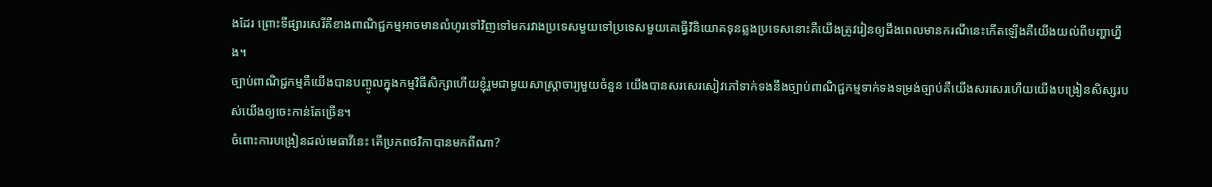ងដែរ ព្រោះទីផ្សារសេរីគឺខាងពាណិជ្ជកម្មអាចមានលំហូរទៅវិញទៅមករវាងប្រទេសមួយទៅប្រទេសមួយគេធ្វើវិនិយោគទុនឆ្លងប្រទេសនោះគឺយើងត្រូវរៀនឲ្យដឹងពេលមានករណីនេះកើតឡើងគឺយើងយល់ពីបញ្ហាហ្នឹង។
ច្បាប់ពាណិជ្ជកម្មគឺយើងបានបញ្ចូលក្នុងកម្មវិធីសិក្សាហើយខ្ញុំរួមជាមួយសាស្ត្រាចារ្យមួយចំនួន យើងបានសរសេរសៀវភៅទាក់ទងនឹងច្បាប់ពាណិជ្ជកម្មទាក់ទងទម្រង់ច្បាប់គឺយើងសរសេរហើយយើងបង្រៀនសិស្សរបស់យើងឲ្យចេះកាន់តែច្រើន។
ចំពោះការបង្រៀនដល់មេធាវីនេះ តើប្រភពថវិកាបានមកពីណា?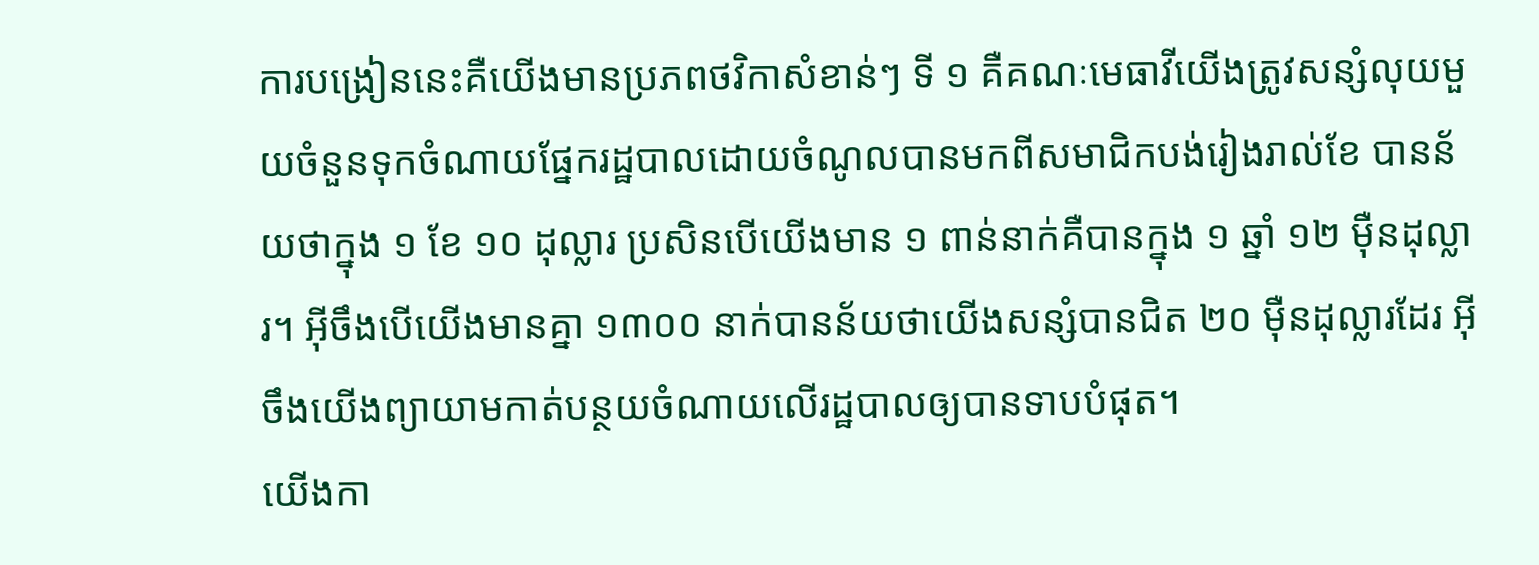ការបង្រៀននេះគឺយើងមានប្រភពថវិកាសំខាន់ៗ ទី ១ គឺគណៈមេធាវីយើងត្រូវសន្សំលុយមួយចំនួនទុកចំណាយផ្នែករដ្ឋបាលដោយចំណូលបានមកពីសមាជិកបង់រៀងរាល់ខែ បានន័យថាក្នុង ១ ខែ ១០ ដុល្លារ ប្រសិនបើយើងមាន ១ ពាន់នាក់គឺបានក្នុង ១ ឆ្នាំ ១២ ម៉ឺនដុល្លារ។ អ៊ីចឹងបើយើងមានគ្នា ១៣០០ នាក់បានន័យថាយើងសន្សំបានជិត ២០ ម៉ឺនដុល្លារដែរ អ៊ីចឹងយើងព្យាយាមកាត់បន្ថយចំណាយលើរដ្ឋបាលឲ្យបានទាបបំផុត។
យើងកា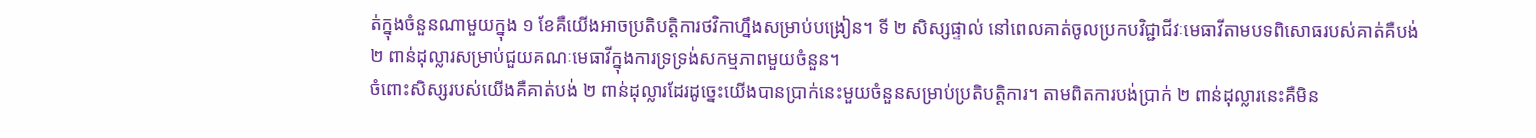ត់ក្នុងចំនួនណាមួយក្នុង ១ ខែគឺយើងអាចប្រតិបត្តិការថវិកាហ្នឹងសម្រាប់បង្រៀន។ ទី ២ សិស្សផ្ទាល់ នៅពេលគាត់ចូលប្រកបវិជ្ជាជីវៈមេធាវីតាមបទពិសោធរបស់គាត់គឺបង់ ២ ពាន់ដុល្លារសម្រាប់ជួយគណៈមេធាវីក្នុងការទ្រទ្រង់សកម្មភាពមួយចំនួន។
ចំពោះសិស្សរបស់យើងគឺគាត់បង់ ២ ពាន់ដុល្លារដែរដូច្នេះយើងបានប្រាក់នេះមួយចំនួនសម្រាប់ប្រតិបត្តិការ។ តាមពិតការបង់ប្រាក់ ២ ពាន់ដុល្លារនេះគឺមិន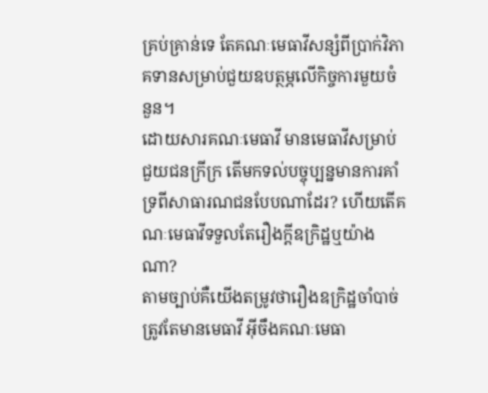គ្រប់គ្រាន់ទេ តែគណៈមេធាវីសន្សំពីប្រាក់វិភាគទានសម្រាប់ជួយឧបត្ថម្ភលើកិច្ចការមួយចំនួន។
ដោយសារគណៈមេធាវី មានមេធាវីសម្រាប់ជួយជនក្រីក្រ តើមកទល់បច្ចុប្បន្នមានការគាំទ្រពីសាធារណជនបែបណាដែរ? ហើយតើគណៈមេធាវីទទួលតែរឿងក្តីឧក្រិដ្ឋឬយ៉ាងណា?
តាមច្បាប់គឺយើងតម្រូវថារឿងឧក្រិដ្ឋចាំបាច់ត្រូវតែមានមេធាវី អ៊ីចឹងគណៈមេធា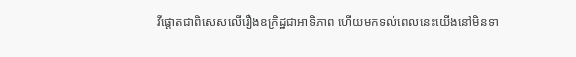វីផ្តោតជាពិសេសលើរឿងឧក្រិដ្ឋជាអាទិភាព ហើយមកទល់ពេលនេះយើងនៅមិនទា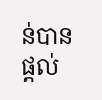ន់បានផ្តល់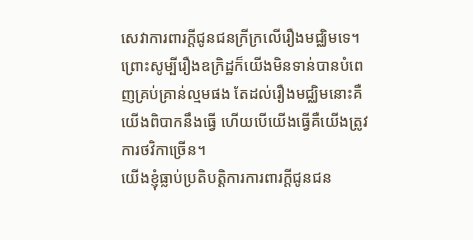សេវាការពារក្តីជូនជនក្រីក្រលើរឿងមជ្ឈិមទេ។ ព្រោះសូម្បីរឿងឧក្រិដ្ឋក៏យើងមិនទាន់បានបំពេញគ្រប់គ្រាន់ល្មមផង តែដល់រឿងមជ្ឈិមនោះគឺយើងពិបាកនឹងធ្វើ ហើយបើយើងធ្វើគឺយើងត្រូវការថវិកាច្រើន។
យើងខ្ញុំធ្លាប់ប្រតិបត្តិការការពារក្តីជូនជន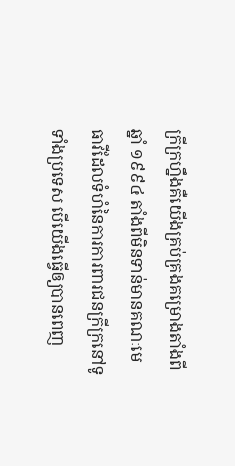ក្រីក្រហ្នឹងគឺយើងគ្រប់គ្រងគម្រោងតាំងពីឆ្នាំ ១៩៩៤ តាំងពីមិនទាន់មានគណៈមេធាវីដែលទំហំនៃការការពារជនក្រីក្រនៅទូទាំងប្រទេស បើយើងធ្វើឲ្យបានពេញ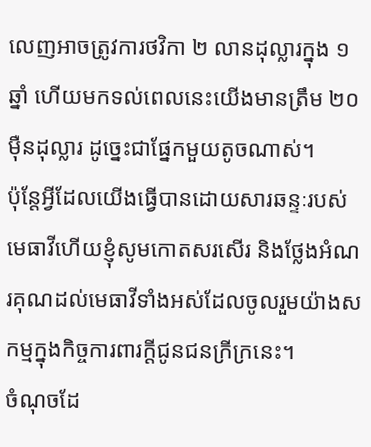លេញអាចត្រូវការថវិកា ២ លានដុល្លារក្នុង ១ ឆ្នាំ ហើយមកទល់ពេលនេះយើងមានត្រឹម ២០ ម៉ឺនដុល្លារ ដូច្នេះជាផ្នែកមួយតូចណាស់។
ប៉ុន្តែអ្វីដែលយើងធ្វើបានដោយសារឆន្ទៈរបស់មេធាវីហើយខ្ញុំសូមកោតសរសើរ និងថ្លែងអំណរគុណដល់មេធាវីទាំងអស់ដែលចូលរួមយ៉ាងសកម្មក្នុងកិច្ចការពារក្តីជូនជនក្រីក្រនេះ។
ចំណុចដែ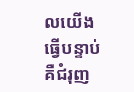លយើងធ្វើបន្ទាប់គឺជំរុញ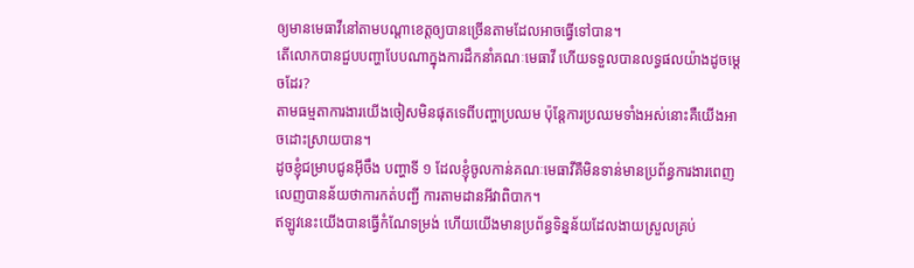ឲ្យមានមេធាវីនៅតាមបណ្តាខេត្តឲ្យបានច្រើនតាមដែលអាចធ្វើទៅបាន។
តើលោកបានជួបបញ្ហាបែបណាក្នុងការដឹកនាំគណៈមេធាវី ហើយទទួលបានលទ្ធផលយ៉ាងដូចម្តេចដែរ?
តាមធម្មតាការងារយើងចៀសមិនផុតទេពីបញ្ហាប្រឈម ប៉ុន្តែការប្រឈមទាំងអស់នោះគឺយើងអាចដោះស្រាយបាន។
ដូចខ្ញុំជម្រាបជូនអ៊ីចឹង បញ្ហាទី ១ ដែលខ្ញុំចូលកាន់គណៈមេធាវីគឺមិនទាន់មានប្រព័ន្ធការងារពេញលេញបានន័យថាការកត់បញ្ជី ការតាមដានអីវាពិបាក។
ឥឡូវនេះយើងបានធ្វើកំណែទម្រង់ ហើយយើងមានប្រព័ន្ធទិន្នន័យដែលងាយស្រួលគ្រប់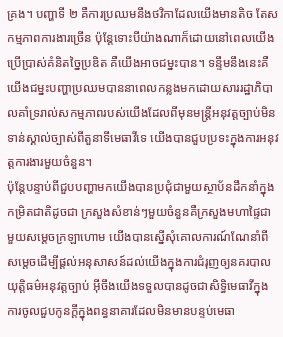គ្រង។ បញ្ហាទី ២ គឺការប្រឈមនឹងថវិកាដែលយើងមានតិច តែសកម្មភាពការងារច្រើន ប៉ុន្តែទោះបីយ៉ាងណាក៏ដោយនៅពេលយើងប្រើប្រាស់គំនិតច្នៃប្រឌិត គឺយើងអាចជម្នះបាន។ ទន្ទឹមនឹងនេះគឺយើងជម្នះបញ្ហាប្រឈមបាននាពេលកន្លងមកដោយសាររដ្ឋាភិបាលគាំទ្ររាល់សកម្មភាពរបស់យើងដែលពីមុនមន្ត្រីអនុវត្តច្បាប់មិនទាន់ស្គាល់ច្បាស់ពីតួនាទីមេធាវីទេ យើងបានជួបប្រទះក្នុងការអនុវត្តការងារមួយចំនួន។
ប៉ុន្តែបន្ទាប់ពីជួបបញ្ហាមកយើងបានប្រជុំជាមួយស្ថាប័នដឹកនាំក្នុងកម្រិតជាតិដូចជា ក្រសួងសំខាន់ៗមួយចំនួនគឺក្រសួងមហាផ្ទៃជាមួយសម្តេចក្រឡាហោម យើងបានស្នើសុំគោលការណ៍ណែនាំពីសម្តេចដើម្បីផ្តល់អនុសាសន៍ដល់យើងក្នុងការជំរុញឲ្យនគរបាលយុត្តិធម៌អនុវត្តច្បាប់ អ៊ីចឹងយើងទទួលបានដូចជាសិទ្ធិមេធាវីក្នុងការចូលជួបកូនក្តីក្នុងពន្ធនាគារដែលមិនមានបន្ទប់មេធា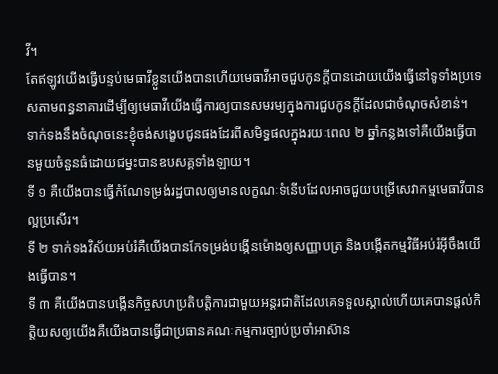វី។
តែឥឡូវយើងធ្វើបន្ទប់មេធាវីខ្លួនយើងបានហើយមេធាវីអាចជួបកូនក្តីបានដោយយើងធ្វើនៅទូទាំងប្រទេសតាមពន្ធនាគារដើម្បីឲ្យមេធាវីយើងធ្វើការឲ្យបានសមរម្យក្នុងការជួបកូនក្តីដែលជាចំណុចសំខាន់។
ទាក់ទងនឹងចំណុចនេះខ្ញុំចង់សង្ខេបជូនផងដែរពីសមិទ្ធផលក្នុងរយៈពេល ២ ឆ្នាំកន្លងទៅគឺយើងធ្វើបានមួយចំនួនធំដោយជម្នះបានឧបសគ្គទាំងឡាយ។
ទី ១ គឺយើងបានធ្វើកំណែទម្រង់រដ្ឋបាលឲ្យមានលក្ខណៈទំនើបដែលអាចជួយបម្រើសេវាកម្មមេធាវីបានល្អប្រសើរ។
ទី ២ ទាក់ទងវិស័យអប់រំគឺយើងបានកែទម្រង់បង្កើនម៉ោងឲ្យសញ្ញាបត្រ និងបង្កើតកម្មវិធីអប់រំអ៊ីចឹងយើងធ្វើបាន។
ទី ៣ គឺយើងបានបង្កើនកិច្ចសហប្រតិបត្តិការជាមួយអន្តរជាតិដែលគេទទួលស្គាល់ហើយគេបានផ្តល់កិត្តិយសឲ្យយើងគឺយើងបានធ្វើជាប្រធានគណៈកម្មការច្បាប់ប្រចាំអាស៊ាន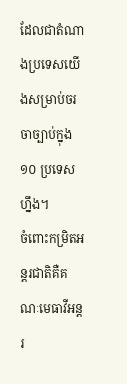ដែលជាតំណាងប្រទេសយើងសម្រាប់ចរចាច្បាប់ក្នុង ១០ ប្រទេសហ្នឹង។
ចំពោះកម្រិតអន្តរជាតិគឺគណៈមេធាវីអន្តរ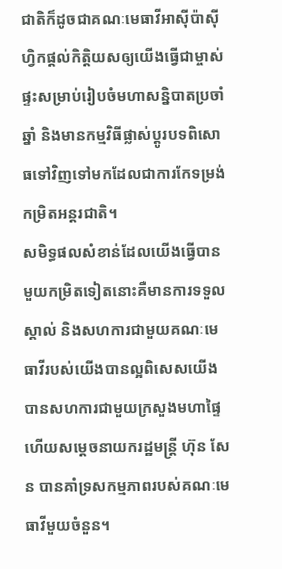ជាតិក៏ដូចជាគណៈមេធាវីអាស៊ីប៉ាស៊ីហ្វិកផ្តល់កិត្តិយសឲ្យយើងធ្វើជាម្ចាស់ផ្ទះសម្រាប់រៀបចំមហាសន្និបាតប្រចាំឆ្នាំ និងមានកម្មវិធីផ្លាស់ប្តូរបទពិសោធទៅវិញទៅមកដែលជាការកែទម្រង់កម្រិតអន្តរជាតិ។
សមិទ្ធផលសំខាន់ដែលយើងធ្វើបានមួយកម្រិតទៀតនោះគឺមានការទទួលស្គាល់ និងសហការជាមួយគណៈមេធាវីរបស់យើងបានល្អពិសេសយើងបានសហការជាមួយក្រសួងមហាផ្ទៃហើយសម្ដេចនាយករដ្ឋមន្ត្រី ហ៊ុន សែន បានគាំទ្រសកម្មភាពរបស់គណៈមេធាវីមួយចំនួន។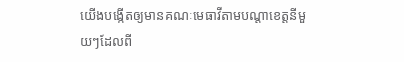យើងបង្កើតឲ្យមានគណៈមេធាវីតាមបណ្តាខេត្តនីមួយៗដែលពី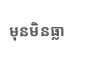មុនមិនធ្លា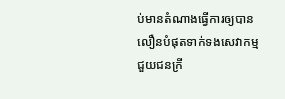ប់មានតំណាងធ្វើការឲ្យបានលឿនបំផុតទាក់ទងសេវាកម្មជួយជនក្រី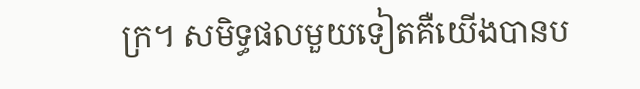ក្រ។ សមិទ្ធផលមួយទៀតគឺយើងបានប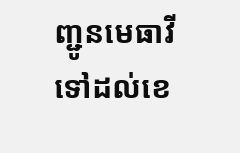ញ្ជូនមេធាវីទៅដល់ខេ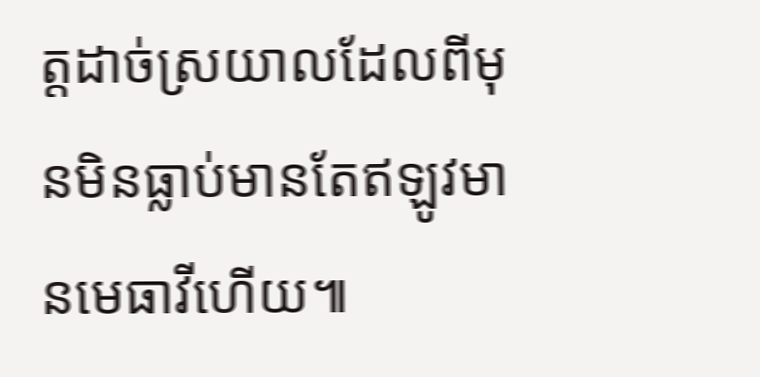ត្តដាច់ស្រយាលដែលពីមុនមិនធ្លាប់មានតែឥឡូវមានមេធាវីហើយ៕